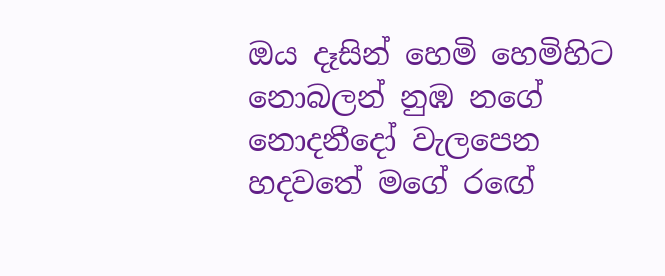ඔය දෑසින් හෙමි හෙමිහිට නොබලන් නුඹ නගේ
නොදනීදෝ වැලපෙන හදවතේ මගේ රඟේ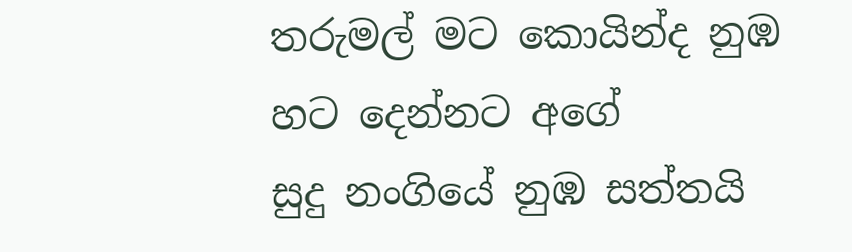තරුමල් මට කොයින්ද නුඹ හට දෙන්නට අගේ
සුදු නංගියේ නුඹ සත්තයි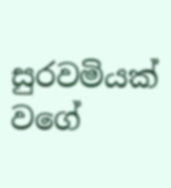සුරවමියක් වගේ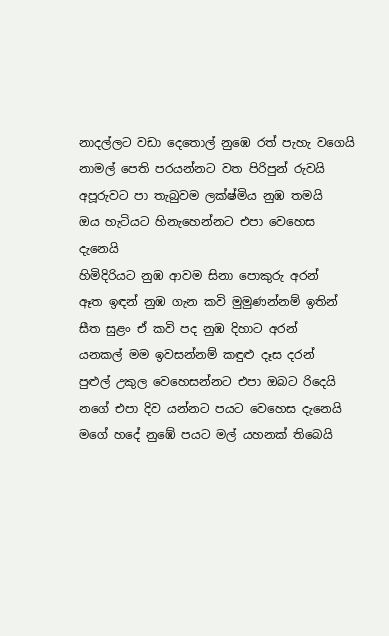නාදල්ලට වඩා දෙතොල් නුඹෙ රත් පැහැ වගෙයි
නාමල් පෙති පරයන්නට වත පිරිපුන් රුවයි
අපූරුවට පා තැබුවම ලක්ෂ්මිය නුඹ තමයි
ඔය හැටියට හිනැහෙන්නට එපා වෙහෙස දැනෙයි
හිමිදිරියට නුඹ ආවම සිනා පොකුරු අරන්
ඈත ඉඳන් නුඹ ගැන කවි මුමුණන්නම් ඉතින්
සීත සුළං ඒ කවි පද නුඹ දිහාට අරන්
යනකල් මම ඉවසන්නම් කඳුළු දෑස දරන්
පුළුල් උකුල වෙහෙසන්නට එපා ඔබට රිදෙයි
නගේ එපා දිව යන්නට පයට වෙහෙස දැනෙයි
මගේ හදේ නුඹේ පයට මල් යහනක් තිබෙයි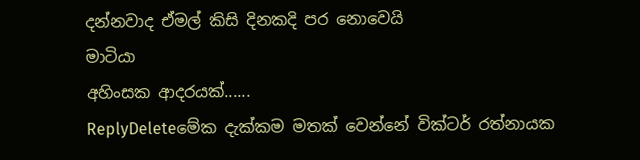දන්නවාද ඒමල් කිසි දිනකදි පර නොවෙයි
මාටියා
අහිංසක ආදරයක්......
ReplyDeleteමේක දැක්කම මතක් වෙන්නේ වික්ටර් රත්නායක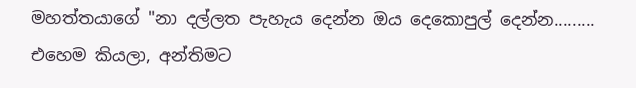මහත්තයාගේ "නා දල්ලත පැහැය දෙන්න ඔය දෙකොපුල් දෙන්න......... එහෙම කියලා, අන්තිමට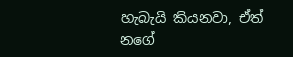හැබැයි කියනවා, ඒත් නගේ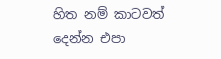හිත නම් කාටවත් දෙන්න එපා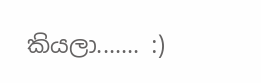කියලා....... :)